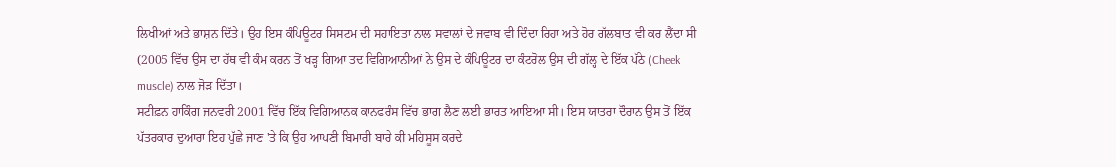ਲਿਖੀਆਂ ਅਤੇ ਭਾਸ਼ਨ ਦਿੱਤੇ। ਉਹ ਇਸ ਕੰਪਿਊਟਰ ਸਿਸਟਮ ਦੀ ਸਹਾਇਤਾ ਨਾਲ ਸਵਾਲਾਂ ਦੇ ਜਵਾਬ ਵੀ ਦਿੰਦਾ ਰਿਹਾ ਅਤੇ ਹੋਰ ਗੱਲਬਾਤ ਵੀ ਕਰ ਲੈਂਦਾ ਸੀ (2005 ਵਿੱਚ ਉਸ ਦਾ ਹੱਥ ਵੀ ਕੰਮ ਕਰਨ ਤੋਂ ਖੜ੍ਹ ਗਿਆ ਤਦ ਵਿਗਿਆਨੀਆਂ ਨੇ ਉਸ ਦੇ ਕੰਪਿਊਟਰ ਦਾ ਕੰਟਰੋਲ ਉਸ ਦੀ ਗੱਲ੍ਹ ਦੇ ਇੱਕ ਪੱਠੇ (Cheek muscle) ਨਾਲ ਜੋੜ ਦਿੱਤਾ।
ਸਟੀਫ਼ਨ ਹਾਕਿੰਗ ਜਨਵਰੀ 2001 ਵਿੱਚ ਇੱਕ ਵਿਗਿਆਨਕ ਕਾਨਫਰੰਸ ਵਿੱਚ ਭਾਗ ਲੈਣ ਲਈ ਭਾਰਤ ਆਇਆ ਸੀ। ਇਸ ਯਾਤਰਾ ਦੌਰਾਨ ਉਸ ਤੋਂ ਇੱਕ ਪੱਤਰਕਾਰ ਦੁਆਰਾ ਇਹ ਪੁੱਛੇ ਜਾਣ 'ਤੇ ਕਿ ਉਹ ਆਪਣੀ ਬਿਮਾਰੀ ਬਾਰੇ ਕੀ ਮਹਿਸੂਸ ਕਰਦੇ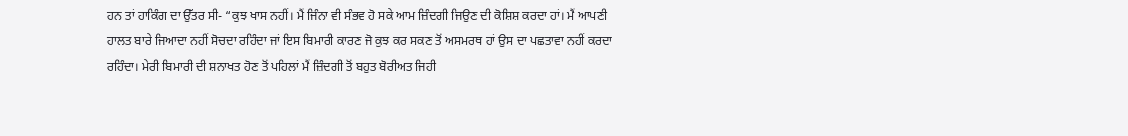ਹਨ ਤਾਂ ਹਾਕਿੰਗ ਦਾ ਉੱਤਰ ਸੀ- “ਕੁਝ ਖਾਸ ਨਹੀਂ। ਮੈਂ ਜਿੰਨਾ ਵੀ ਸੰਭਵ ਹੋ ਸਕੇ ਆਮ ਜ਼ਿੰਦਗੀ ਜਿਉਣ ਦੀ ਕੋਸ਼ਿਸ਼ ਕਰਦਾ ਹਾਂ। ਮੈਂ ਆਪਣੀ ਹਾਲਤ ਬਾਰੇ ਜਿਆਦਾ ਨਹੀਂ ਸੋਚਦਾ ਰਹਿੰਦਾ ਜਾਂ ਇਸ ਬਿਮਾਰੀ ਕਾਰਣ ਜੋ ਕੁਝ ਕਰ ਸਕਣ ਤੋਂ ਅਸਮਰਥ ਹਾਂ ਉਸ ਦਾ ਪਛਤਾਵਾ ਨਹੀਂ ਕਰਦਾ ਰਹਿੰਦਾ। ਮੇਰੀ ਬਿਮਾਰੀ ਦੀ ਸ਼ਨਾਖਤ ਹੋਣ ਤੋਂ ਪਹਿਲਾਂ ਮੈਂ ਜ਼ਿੰਦਗੀ ਤੋਂ ਬਹੁਤ ਬੋਰੀਅਤ ਜਿਹੀ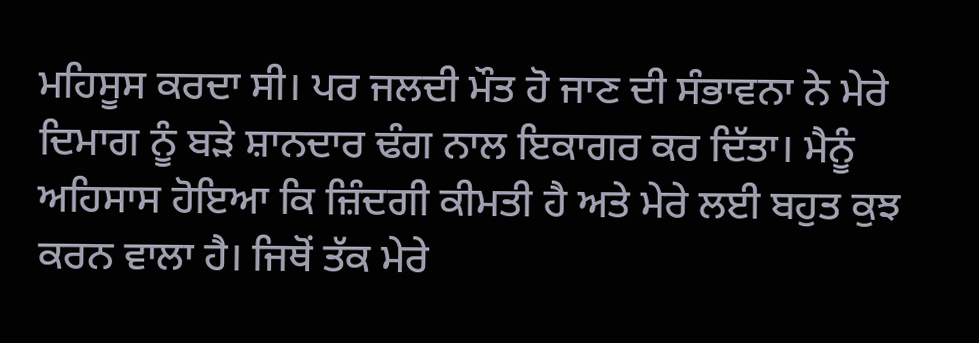ਮਹਿਸੂਸ ਕਰਦਾ ਸੀ। ਪਰ ਜਲਦੀ ਮੌਤ ਹੋ ਜਾਣ ਦੀ ਸੰਭਾਵਨਾ ਨੇ ਮੇਰੇ ਦਿਮਾਗ ਨੂੰ ਬੜੇ ਸ਼ਾਨਦਾਰ ਢੰਗ ਨਾਲ ਇਕਾਗਰ ਕਰ ਦਿੱਤਾ। ਮੈਨੂੰ ਅਹਿਸਾਸ ਹੋਇਆ ਕਿ ਜ਼ਿੰਦਗੀ ਕੀਮਤੀ ਹੈ ਅਤੇ ਮੇਰੇ ਲਈ ਬਹੁਤ ਕੁਝ ਕਰਨ ਵਾਲਾ ਹੈ। ਜਿਥੋਂ ਤੱਕ ਮੇਰੇ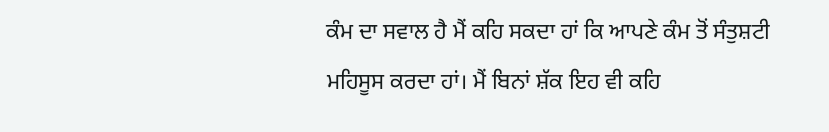ਕੰਮ ਦਾ ਸਵਾਲ ਹੈ ਮੈਂ ਕਹਿ ਸਕਦਾ ਹਾਂ ਕਿ ਆਪਣੇ ਕੰਮ ਤੋਂ ਸੰਤੁਸ਼ਟੀ ਮਹਿਸੂਸ ਕਰਦਾ ਹਾਂ। ਮੈਂ ਬਿਨਾਂ ਸ਼ੱਕ ਇਹ ਵੀ ਕਹਿ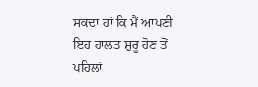ਸਕਦਾ ਹਾਂ ਕਿ ਮੈਂ ਆਪਣੀ ਇਹ ਹਾਲਤ ਸ਼ੁਰੂ ਹੋਣ ਤੋਂ ਪਹਿਲਾਂ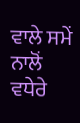ਵਾਲੇ ਸਮੇਂ ਨਾਲੋਂ ਵਧੇਰੇ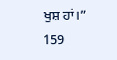ਖੁਸ਼ ਹਾਂ।”
159